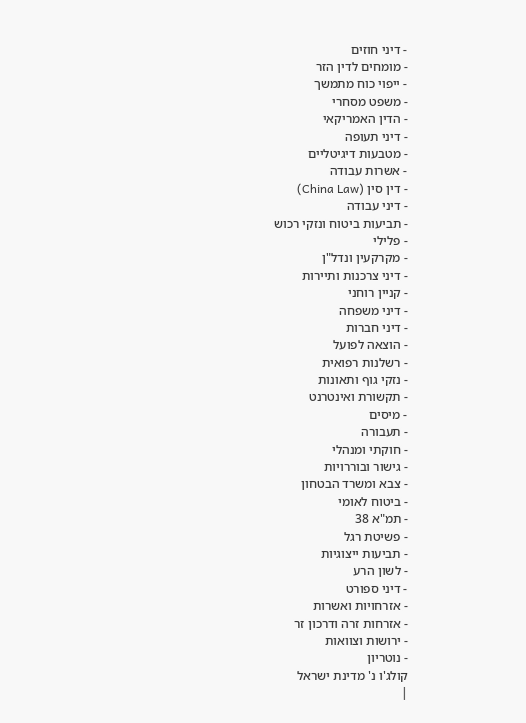- דיני חוזים
- מומחים לדין הזר
- ייפוי כוח מתמשך
- משפט מסחרי
- הדין האמריקאי
- דיני תעופה
- מטבעות דיגיטליים
- אשרות עבודה
- דין סין (China Law)
- דיני עבודה
- תביעות ביטוח ונזקי רכוש
- פלילי
- מקרקעין ונדל"ן
- דיני צרכנות ותיירות
- קניין רוחני
- דיני משפחה
- דיני חברות
- הוצאה לפועל
- רשלנות רפואית
- נזקי גוף ותאונות
- תקשורת ואינטרנט
- מיסים
- תעבורה
- חוקתי ומנהלי
- גישור ובוררויות
- צבא ומשרד הבטחון
- ביטוח לאומי
- תמ"א 38
- פשיטת רגל
- תביעות ייצוגיות
- לשון הרע
- דיני ספורט
- אזרחויות ואשרות
- אזרחות זרה ודרכון זר
- ירושות וצוואות
- נוטריון
קולג'ו נ' מדינת ישראל
|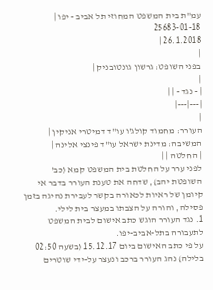עמ"ת בית המשפט המחוזי תל אביב - יפו |
25683-01-18
26.1.2018 |
|
בפני השופט: גרשון גונטובניק |
|
| - נגד - | |
|---|---|
|
העורר: מחמוד קולג'ו עו"ד דמיטרי אניקין |
המשיבה: מדינת ישראל עו"ד פינצי אלינה |
| החלטה | |
לפני ערר על החלטת בית המשפט קמא (כב' השופטת יהב), שדחה את טענת העורר בדבר אי קיומן של ראיות לכאורה בקשר לעבירת נהיגה בזמן פסילה, והורה על הצבתו במעצר בית לילי.
1. נגד העורר הוגש כתב אישום לבית המשפט לתעבורה בתל-אביב-יפו.
על פי כתב האישום ביום 15.12.17 (בשעה 02:50 בלילה) נהג העורר ברכב ונעצר על-ידי שוטרים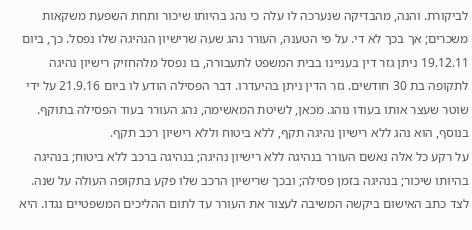לביקורת. והנה, מהבדיקה שנערכה לו עלה כי נהג בהיותו שיכור ותחת השפעת משקאות משכרים; אך בכך לא די. על פי הטענה, העורר נהג שעה שרישיון הנהיגה שלו נפסל. כך, ביום 19.12.11 ניתן גזר דין בעניינו בבית המשפט לתעבורה, בו נפסל מלהחזיק רישיון נהיגה לתקופה בת 30 חודשים. גזר הדין ניתן בהיעדרו. דבר הפסילה הודע לו ביום 21.9.16 על ידי שוטר שעצר אותו בעודו נוהג. מכאן, לשיטת המאשימה, נהג העורר בעוד הפסילה בתוקף. בנוסף, הוא נהג ללא רישיון נהיגה תקף, ללא ביטוח וללא רישיון רכב תקף.
על רקע כל אלה נאשם העורר בנהיגה ללא רישיון נהיגה; בנהיגה ברכב ללא ביטוח; בנהיגה בהיותו שיכור; בנהיגה בזמן פסילה; ובכך שרישיון הרכב שלו פקע בתקופה העולה על שנה.
לצד כתב האישום ביקשה המשיבה לעצור את העורר עד לתום ההליכים המשפטיים נגדו. היא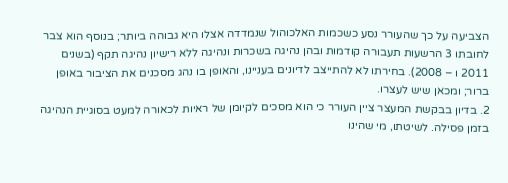הצביעה על כך שהעורר נסע כשכמות האלכוהול שנמדדה אצלו היא גבוהה ביותר; בנוסף הוא צבר לחובתו 3 הרשעות תעבורה קודמות ובהן נהיגה בשכרות ונהיגה ללא רישיון נהיגה תקף (בשנים 2011 ו – 2008). בחירתו לא להתייצב לדיונים בעניינו, והאופן בו נהג מסכנים את הציבור באופן ברור; ומכאן שיש לעצרו.
2. בדיון בבקשת המעצר ציין העורר כי הוא מסכים לקיומן של ראיות לכאורה למעט בסוגיית הנהיגה בזמן פסילה. לשיטתו, מי שהינו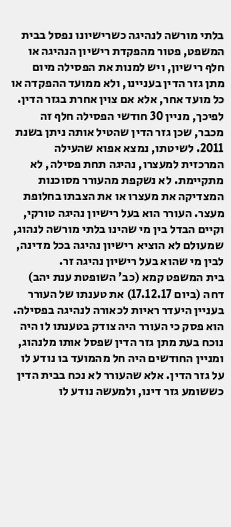בלתי מורשה לנהיגה כשרישיונו נפסל בבית המשפט, פטור מהפקדת רישיון הנהיגה או חלף רישיון, ויש למנות את הפסילה מיום מתן גזר הדין בעניינו, ולא ממועד ההפקדה או כל מועד אחר, אלא אם צוין אחרת בגזר הדין. לפיכך, מניין 30 חודשי הפסילה חלף זה מכבר, שכן גזר הדין שהטיל אותה ניתן בשנת 2011. לשיטתו, נמצא אפוא שהעילה המרכזית למעצרו, נהיגה תחת פסילה, לא מתקיימת. לא נשקפת מהעורר מסוכנות המצדיקה את מעצרו או את הצבתו בחלופת מעצר. העורר הוא בעל רישיון נהיגה טורקי, וקיים הבדל בין מי שהינו בלתי מורשה לנהוג, שמעולם לא הוציא רישיון נהיגה בכל מדינה, לבין מי שהוא בעל רישיון נהיגה זר.
בית המשפט קמא (כב' השופטת ענת יהב) דחה (ביום 17.12.17) את טענתו של העורר בעניין היעדר ראיות לכאורה לנהיגה בפסילה. הוא פסק כי העורר היה צודק בטענתו לו היה נוכח בעת מתן גזר הדין שפסל אותו מלנהוג, ומניין החודשים היה חל מהמועד בו נודע לו על גזר הדין. אלא שהעורר לא נכח בבית הדין כששומע גזר דינו, ולמעשה נודע לו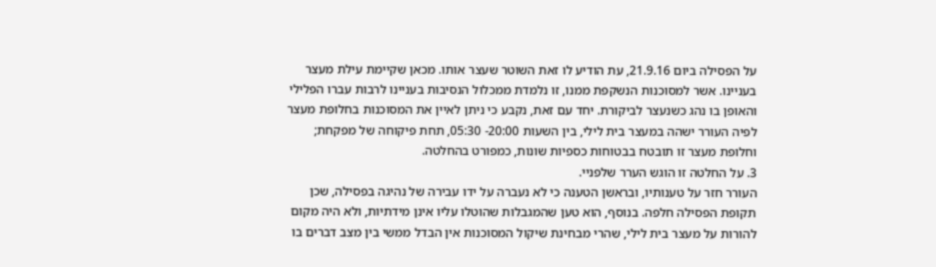על הפסילה ביום 21.9.16, עת הודיע לו זאת השוטר שעצר אותו. מכאן שקיימת עילת מעצר בעניינו. אשר למסוכנות הנשקפת ממנו, זו נלמדת ממכלול הנסיבות בעניינו לרבות עברו הפלילי והאופן בו נהג כשנעצר לביקורת. יחד עם זאת, נקבע כי ניתן לאיין את המסוכנות בחלופת מעצר לפיה העורר ישהה במעצר בית לילי, בין השעות 20:00- 05:30, תחת פיקוחה של מפקחת; וחלופת מעצר זו תובטח בבטוחות כספיות שונות, כמפורט בהחלטה.
3. על החלטה זו הוגש הערר שלפניי.
העורר חזר על טענותיו, ובראשן הטענה כי לא נעברה על ידו עבירה של נהיגה בפסילה, שכן תקופת הפסילה חלפה. בנוסף, הוא טען שהמגבלות שהוטלו עליו אינן מידתיות, ולא היה מקום להורות על מעצר בית לילי, שהרי מבחינת שיקול המסוכנות אין הבדל ממשי בין מצב דברים בו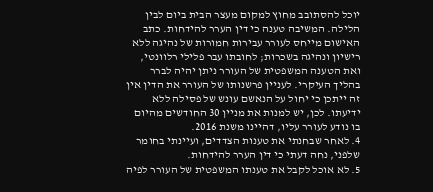יוכל להסתובב מחוץ למקום מעצר הבית ביום לבין הלילה. המשיבה טענה כי דין הערר להידחות. כתב האישום מייחס לעורר עבירות חמורות של נהיגה ללא רישיון ונהיגה בשכרות; לחובתו עבר פלילי רלוונטי, ואת הטענה המשפטית של העורר ניתן יהיה לברר בהליך העיקרי. לעניין פרשנותו של העורר את הדין אין זה ייתכן כי יחול על הנאשם עונש של פסילה ללא ידיעתו. לכן, יש למנות את מניין 30 החודשים מהיום בו נודע לעורר עליו, דהיינו משנת 2016.
4. לאחר שבחנתי את טענות הצדדים, ועיינתי בחומר שלפני, נחה דעתי כי דין הערר להידחות.
5. לא אוכל לקבל את טענתו המשפטית של העורר לפיה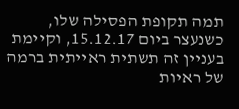תמה תקופת הפסילה שלו, כשנעצר ביום 15.12.17, וקיימת בעניין זה תשתית ראייתית ברמה של ראיות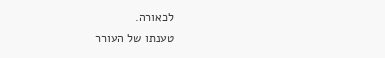לכאורה.
טענתו של העורר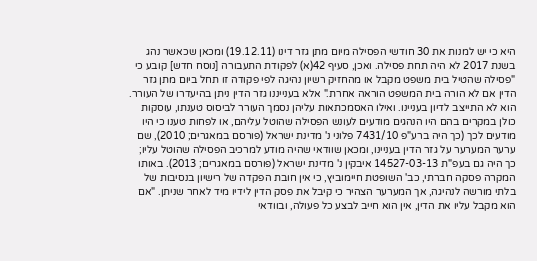היא כי יש למנות את 30 חודשי הפסילה מיום מתן גזר דינו (19.12.11) ומכאן שכאשר נהג בשנת 2017 לא היה תחת פסילה. ואכן, סעיף 42(א) לפקודת התעבורה [נוסח חדש] קובע כי "פסילה שהטיל בית משפט מקבל או מהחזיק רשיון נהיגה לפי פקודה זו תחל ביום מתן גזר הדין אם לא הורה בית המשפט הוראה אחרת." אלא בענייננו גזר הדין ניתן בהיעדרו של העורר. הוא לא התייצב לדיון בעניינו. ואילו האסמכתאות עליהן נסמך העורר לביסוס טענתו, עוסקות כולן במקרים בהם היו הנהגים מודעים לעונש הפסילה שהוטל עליהם, או לפחות טענו כי היו מודעים לכך (כך היה ברע"פ 7431/10 פלוני נ' מדינת ישראל (פורסם במאגרים; 2010), שם ערער המערער על גזר הדין בעניינו, ומכאן שוודאי שהיה מודע למרכיב הפסילה שהוטל עליו; כך היה גם בעפ"ת 14527-03-13 איבקין נ' מדינת ישראל (פורסם במאגרים; 2013). באותו המקרה פסקה חברתי, כב' השופטת חיימוביץ, כי אין חובת הפקדה של רישיון בנסיבות של בלתי מורשה לנהיגה, אך המערער הצהיר כי קיבל את פסק הדין לידיו מיד לאחר שניתן. "אם הוא מקבל עליו את הדין, אין הוא חייב לבצע כל פעולה, ובוודאי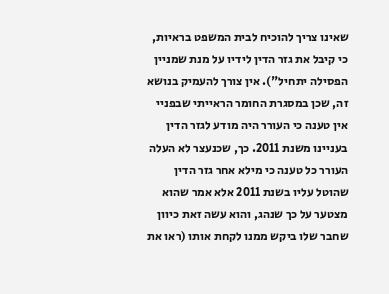שאינו צריך להוכיח לבית המשפט בראיות, כי קיבל את גזר הדין לידיו על מנת שמניין הפסילה יתחיל"). אין צורך להעמיק בנושא זה, שכן במסגרת החומר הראייתי שבפניי אין טענה כי העורר היה מודע לגזר הדין בעניינו משנת 2011. כך, שכנעצר לא העלה העורר כל טענה כי מילא אחר גזר הדין שהוטל עליו בשנת 2011 אלא אמר שהוא מצטער על כך שנהג, והוא עשה זאת כיוון שחבר שלו ביקש ממנו לקחת אותו (ראו את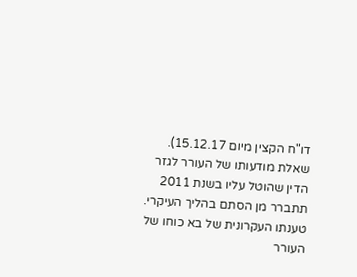דו"ח הקצין מיום 15.12.17). שאלת מודעותו של העורר לגזר הדין שהוטל עליו בשנת 2011 תתברר מן הסתם בהליך העיקרי. טענתו העקרונית של בא כוחו של העורר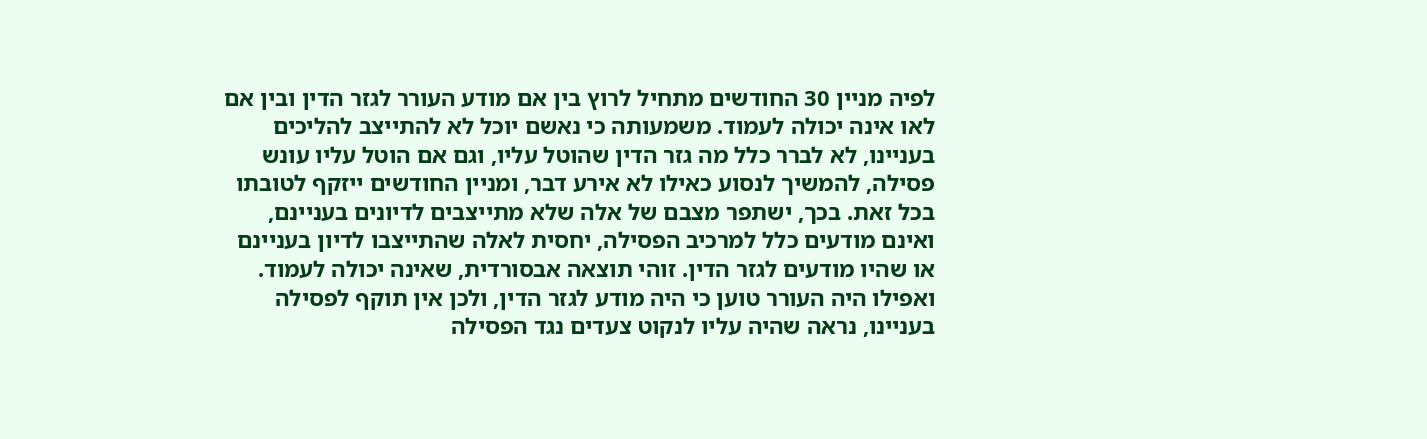לפיה מניין 30 החודשים מתחיל לרוץ בין אם מודע העורר לגזר הדין ובין אם לאו אינה יכולה לעמוד. משמעותה כי נאשם יוכל לא להתייצב להליכים בעניינו, לא לברר כלל מה גזר הדין שהוטל עליו, וגם אם הוטל עליו עונש פסילה, להמשיך לנסוע כאילו לא אירע דבר, ומניין החודשים ייזקף לטובתו בכל זאת. בכך, ישתפר מצבם של אלה שלא מתייצבים לדיונים בעניינם, ואינם מודעים כלל למרכיב הפסילה, יחסית לאלה שהתייצבו לדיון בעניינם או שהיו מודעים לגזר הדין. זוהי תוצאה אבסורדית, שאינה יכולה לעמוד.
ואפילו היה העורר טוען כי היה מודע לגזר הדין, ולכן אין תוקף לפסילה בעניינו, נראה שהיה עליו לנקוט צעדים נגד הפסילה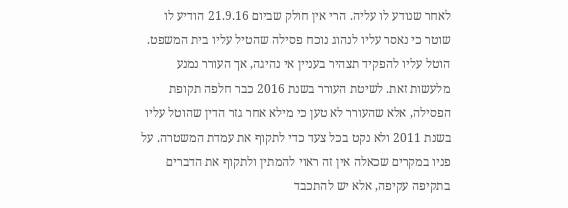לאחר שנודע לו עליה. הרי אין חולק שביום 21.9.16 הודיע לו שוטר כי נאסר עליו לנהוג נוכח פסילה שהטיל עליו בית המשפט. הוטל עליו להפקיד תצהיר בעניין אי נהיגה, אך העורר נמנע מלעשות זאת. לשיטת העורר בשנת 2016 כבר חלפה תקופת הפסילה, אלא שהעורר לא טען כי מילא אחר גזר הדין שהוטל עליו בשנת 2011 ולא נקט בכל צעד כדי לתקוף את עמדת המשטרה. על פניו במקרים שכאלה אין זה ראוי להמתין ולתקוף את הדברים בתקיפה עקיפה, אלא יש להתכבד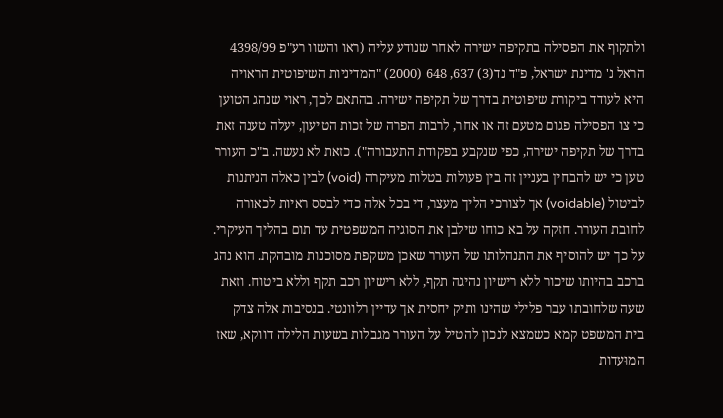ולתקוף את הפסילה בתקיפה ישירה לאחר שנודע עליה (ראו והשוו רע"פ 4398/99 הראל נ' מדינת ישראל, פ"ד נד(3) 637, 648 (2000) "המדיניות השיפוטית הראויה היא לעודד ביקורת שיפוטית בדרך של תקיפה ישירה. בהתאם לכך, ראוי שנהג הטוען כי צו הפסילה פגום מטעם זה או אחר, לרבות הפרה של זכות הטיעון, יעלה טענה זאת בדרך של תקיפה ישירה, כפי שנקבע בפקודת התעבורה"). כזאת לא נעשה. ב"כ העורר טען כי יש להבחין בעניין זה בין פעולות בטלות מעיקרה (void) לבין כאלה הניתנות לביטול (voidable) אך לצורכי הליך מעצר, די בכל אלה כדי לבסס ראיות לכאורה לחובת העורר. חזקה על בא כוחו שילבן את הסוגיה המשפטית עד תום בהליך העיקרי.
על כך יש להוסיף את התנהלותו של העורר שאכן משקפת מסוכנות מובהקת. הוא נהג ברכב בהיותו שיכור ללא רישיון נהיגה תקף, ללא רישיון רכב תקף וללא ביטוח. וזאת שעה שלחובתו עבר פלילי שהינו ותיק יחסית אך עדיין רלוונטי. בנסיבות אלה צדק בית המשפט קמא כשמצא לנכון להטיל על העורר מגבלות בשעות הלילה דווקא, שאז המוּעדות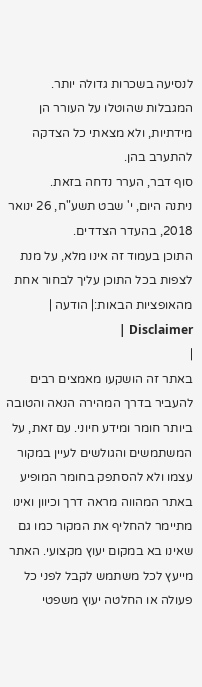לנסיעה בשכרות גדולה יותר. המגבלות שהוטלו על העורר הן מידתיות, ולא מצאתי כל הצדקה להתערב בהן.
סוף דבר, הערר נדחה בזאת.
ניתנה היום, י' שבט תשע"ח, 26 ינואר 2018, בהעדר הצדדים.
התוכן בעמוד זה אינו מלא, על מנת לצפות בכל התוכן עליך לבחור אחת מהאופציות הבאות:| הודעה | Disclaimer |
|
באתר זה הושקעו מאמצים רבים להעביר בדרך המהירה הנאה והטובה ביותר חומר ומידע חיוני. עם זאת, על המשתמשים והגולשים לעיין במקור עצמו ולא להסתפק בחומר המופיע באתר המהווה מראה דרך וכיוון ואינו מתיימר להחליף את המקור כמו גם שאינו בא במקום יעוץ מקצועי. האתר מייעץ לכל משתמש לקבל לפני כל פעולה או החלטה יעוץ משפטי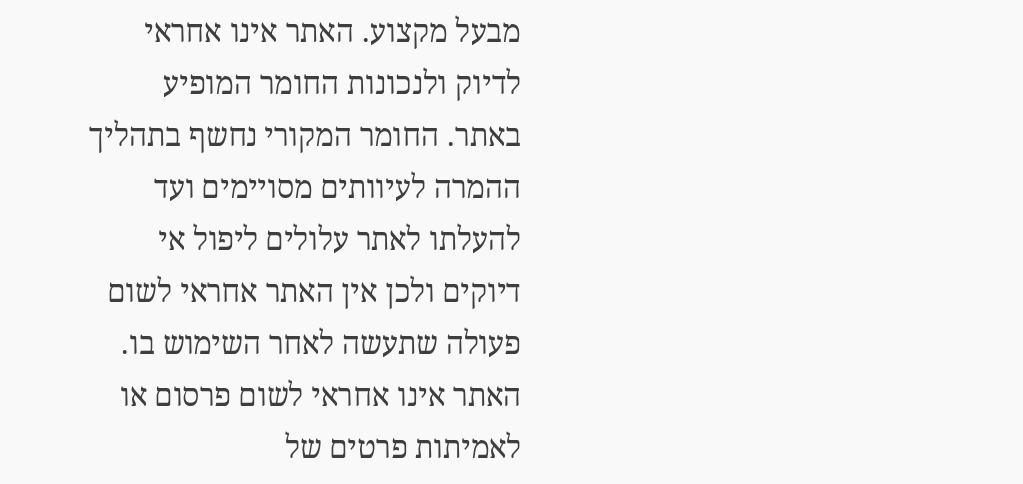מבעל מקצוע. האתר אינו אחראי לדיוק ולנכונות החומר המופיע באתר. החומר המקורי נחשף בתהליך ההמרה לעיוותים מסויימים ועד להעלתו לאתר עלולים ליפול אי דיוקים ולכן אין האתר אחראי לשום פעולה שתעשה לאחר השימוש בו. האתר אינו אחראי לשום פרסום או לאמיתות פרטים של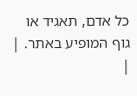כל אדם, תאגיד או גוף המופיע באתר. |
|